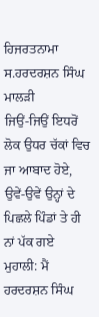ਹਿਜਰਤਨਾਮਾ ਸ.ਹਰਦਰਸ਼ਨ ਸਿੰਘ ਮਾਲੜੀ
ਜਿਉਂ-ਜਿਉਂ ਇਧਰੋਂ ਲੋਕ ਉਧਰ ਚੱਕਾਂ ਵਿਚ ਜਾ ਆਬਾਦ ਹੋਏ, ਉਵੇਂ-ਉਵੇਂ ਉਨ੍ਹਾਂ ਦੇ ਪਿਛਲੇ ਪਿੰਡਾਂ ਤੇ ਹੀ ਨਾਂ ਪੱਕ ਗਏ
ਮੁਹਾਲੀ: ਮੈਂ ਹਰਦਰਸ਼ਨ ਸਿੰਘ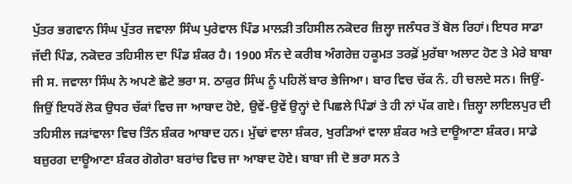ਪੁੱਤਰ ਭਗਵਾਨ ਸਿੰਘ ਪੁੱਤਰ ਜਵਾਲਾ ਸਿੰਘ ਪੁਰੇਵਾਲ ਪਿੰਡ ਮਾਲੜੀ ਤਹਿਸੀਲ ਨਕੋਦਰ ਜ਼ਿਲ੍ਹਾ ਜਲੰਧਰ ਤੋਂ ਬੋਲ ਰਿਹਾਂ। ਇਧਰ ਸਾਡਾ ਜੱਦੀ ਪਿੰਡ, ਨਕੋਦਰ ਤਹਿਸੀਲ ਦਾ ਪਿੰਡ ਸ਼ੰਕਰ ਹੈ। 1900 ਸੰਨ ਦੇ ਕਰੀਬ ਅੰਗਰੇਜ਼ ਹਕੂਮਤ ਤਰਫ਼ੋਂ ਮੁਰੱਬਾ ਅਲਾਟ ਹੋਣ ਤੇ ਮੇਰੇ ਬਾਬਾ ਜੀ ਸ. ਜਵਾਲਾ ਸਿੰਘ ਨੇ ਅਪਣੇ ਛੋਟੇ ਭਰਾ ਸ. ਠਾਕੁਰ ਸਿੰਘ ਨੂੰ ਪਹਿਲੋਂ ਬਾਰ ਭੇਜਿਆ। ਬਾਰ ਵਿਚ ਚੱਕ ਨੰ. ਹੀ ਚਲਦੇ ਸਨ। ਜਿਉਂ-ਜਿਉਂ ਇਧਰੋਂ ਲੋਕ ਉਧਰ ਚੱਕਾਂ ਵਿਚ ਜਾ ਆਬਾਦ ਹੋਏ, ਉਵੇਂ-ਉਵੇਂ ਉਨ੍ਹਾਂ ਦੇ ਪਿਛਲੇ ਪਿੰਡਾਂ ਤੇ ਹੀ ਨਾਂ ਪੱਕ ਗਏ। ਜ਼ਿਲ੍ਹਾ ਲਾਇਲਪੁਰ ਦੀ ਤਹਿਸੀਲ ਜੜਾਂਵਾਲਾ ਵਿਚ ਤਿੰਨ ਸ਼ੰਕਰ ਆਬਾਦ ਹਨ। ਮੁੱਢਾਂ ਵਾਲਾ ਸ਼ੰਕਰ, ਖੁਰੜਿਆਂ ਵਾਲਾ ਸ਼ੰਕਰ ਅਤੇ ਦਾਊਆਣਾ ਸ਼ੰਕਰ। ਸਾਡੇ ਬਜ਼ੁਰਗ ਦਾਊਆਣਾ ਸ਼ੰਕਰ ਗੋਗੇਰਾ ਬਰਾਂਚ ਵਿਚ ਜਾ ਆਬਾਦ ਹੋਏ। ਬਾਬਾ ਜੀ ਦੋ ਭਰਾ ਸਨ ਤੇ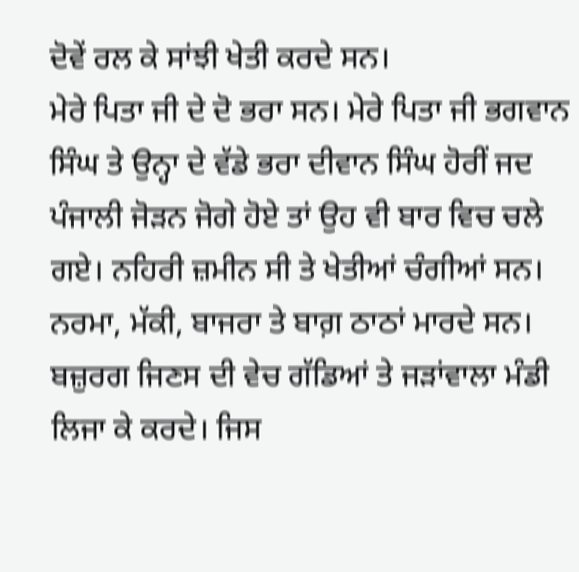ਦੋਵੇਂ ਰਲ ਕੇ ਸਾਂਝੀ ਖੇਤੀ ਕਰਦੇ ਸਨ।
ਮੇਰੇ ਪਿਤਾ ਜੀ ਦੇ ਦੋ ਭਰਾ ਸਨ। ਮੇਰੇ ਪਿਤਾ ਜੀ ਭਗਵਾਨ ਸਿੰਘ ਤੇ ਉਨ੍ਹਾ ਦੇ ਵੱਡੇ ਭਰਾ ਦੀਵਾਨ ਸਿੰਘ ਹੋਰੀਂ ਜਦ ਪੰਜਾਲੀ ਜੋੜਨ ਜੋਗੇ ਹੋਏ ਤਾਂ ਉਹ ਵੀ ਬਾਰ ਵਿਚ ਚਲੇ ਗਏ। ਨਹਿਰੀ ਜ਼ਮੀਨ ਸੀ ਤੇ ਖੇਤੀਆਂ ਚੰਗੀਆਂ ਸਨ। ਨਰਮਾ, ਮੱਕੀ, ਬਾਜਰਾ ਤੇ ਬਾਗ਼ ਠਾਠਾਂ ਮਾਰਦੇ ਸਨ। ਬਜ਼ੁਰਗ ਜਿਣਸ ਦੀ ਵੇਚ ਗੱਡਿਆਂ ਤੇ ਜੜਾਂਵਾਲਾ ਮੰਡੀ ਲਿਜਾ ਕੇ ਕਰਦੇ। ਜਿਸ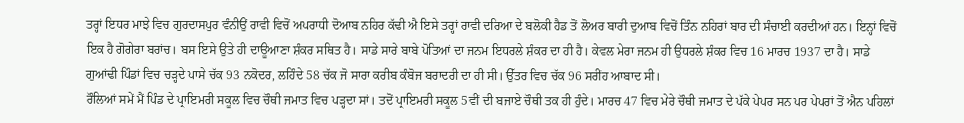ਤਰ੍ਹਾਂ ਇਧਰ ਮਾਝੇ ਵਿਚ ਗੁਰਦਾਸਪੁਰ ਵੰਨੀਉਂ ਰਾਵੀ ਵਿਚੋਂ ਅਪਰਾਧੀ ਦੋਆਬ ਨਹਿਰ ਕੱਢੀ ਐ ਇਸੇ ਤਰ੍ਹਾਂ ਰਾਵੀ ਦਰਿਆ ਦੇ ਬਲੋਕੀ ਹੈਡ ਤੋਂ ਲੋਅਰ ਬਾਰੀ ਦੁਆਬ ਵਿਚੋਂ ਤਿੰਨ ਨਹਿਰਾਂ ਬਾਰ ਦੀ ਸੰਚਾਈ ਕਰਦੀਆਂ ਹਨ। ਇਨ੍ਹਾਂ ਵਿਚੋਂ ਇਕ ਹੈ ਗੋਗੇਰਾ ਬਰਾਂਚ। ਬਸ ਇਸੇ ਉਤੇ ਹੀ ਦਾਊਆਣਾ ਸ਼ੰਕਰ ਸਥਿਤ ਹੈ। ਸਾਡੇ ਸਾਰੇ ਬਾਬੇ ਪੋਤਿਆਂ ਦਾ ਜਨਮ ਇਧਰਲੇ ਸ਼ੰਕਰ ਦਾ ਹੀ ਹੈ। ਕੇਵਲ ਮੇਰਾ ਜਨਮ ਹੀ ਉਧਰਲੇ ਸ਼ੰਕਰ ਵਿਚ 16 ਮਾਰਚ 1937 ਦਾ ਹੈ। ਸਾਡੇ ਗੁਆਂਢੀ ਪਿੰਡਾਂ ਵਿਚ ਚੜ੍ਹਦੇ ਪਾਸੇ ਚੱਕ 93 ਨਕੋਦਰ, ਲਹਿੰਦੇ 58 ਚੱਕ ਜੋ ਸਾਰਾ ਕਰੀਬ ਕੰਬੋਜ ਬਰਾਦਰੀ ਦਾ ਹੀ ਸੀ। ਉੱਤਰ ਵਿਚ ਚੱਕ 96 ਸਰੀਂਹ ਆਬਾਦ ਸੀ।
ਰੌਲਿਆਂ ਸਮੇਂ ਮੈਂ ਪਿੰਡ ਦੇ ਪ੍ਰਾਇਮਰੀ ਸਕੂਲ ਵਿਚ ਚੌਥੀ ਜਮਾਤ ਵਿਚ ਪੜ੍ਹਦਾ ਸਾਂ। ਤਦੋਂ ਪ੍ਰਾਇਮਰੀ ਸਕੂਲ 5ਵੀਂ ਦੀ ਬਜਾਏ ਚੌਥੀ ਤਕ ਹੀ ਹੁੰਦੇ। ਮਾਰਚ 47 ਵਿਚ ਮੇਰੇ ਚੌਥੀ ਜਮਾਤ ਦੇ ਪੱਕੇ ਪੇਪਰ ਸਨ ਪਰ ਪੇਪਰਾਂ ਤੋਂ ਐਨ ਪਹਿਲਾਂ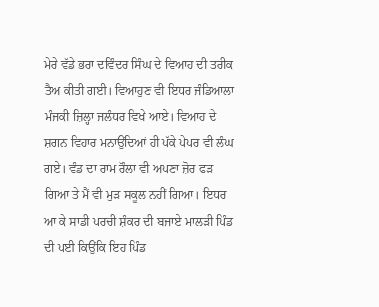ਮੇਰੇ ਵੱਡੇ ਭਰਾ ਦਵਿੰਦਰ ਸਿੰਘ ਦੇ ਵਿਆਹ ਦੀ ਤਰੀਕ ਤੈਅ ਕੀਤੀ ਗਈ। ਵਿਆਹੁਣ ਵੀ ਇਧਰ ਜੰਡਿਆਲਾ ਮੰਜਕੀ ਜ਼ਿਲ੍ਹਾ ਜਲੰਧਰ ਵਿਖੇ ਆਏ। ਵਿਆਹ ਦੇ ਸ਼ਗਨ ਵਿਹਾਰ ਮਨਾਉਂਦਿਆਂ ਹੀ ਪੱਕੇ ਪੇਪਰ ਵੀ ਲੰਘ ਗਏ। ਵੰਡ ਦਾ ਰਾਮ ਰੌਲਾ ਵੀ ਅਪਣਾ ਜ਼ੋਰ ਫੜ ਗਿਆ ਤੇ ਮੈਂ ਵੀ ਮੁੜ ਸਕੂਲ ਨਹੀਂ ਗਿਆ। ਇਧਰ ਆ ਕੇ ਸਾਡੀ ਪਰਚੀ ਸ਼ੰਕਰ ਦੀ ਬਜਾਏ ਮਾਲੜੀ ਪਿੰਡ ਦੀ ਪਈ ਕਿਉਂਕਿ ਇਹ ਪਿੰਡ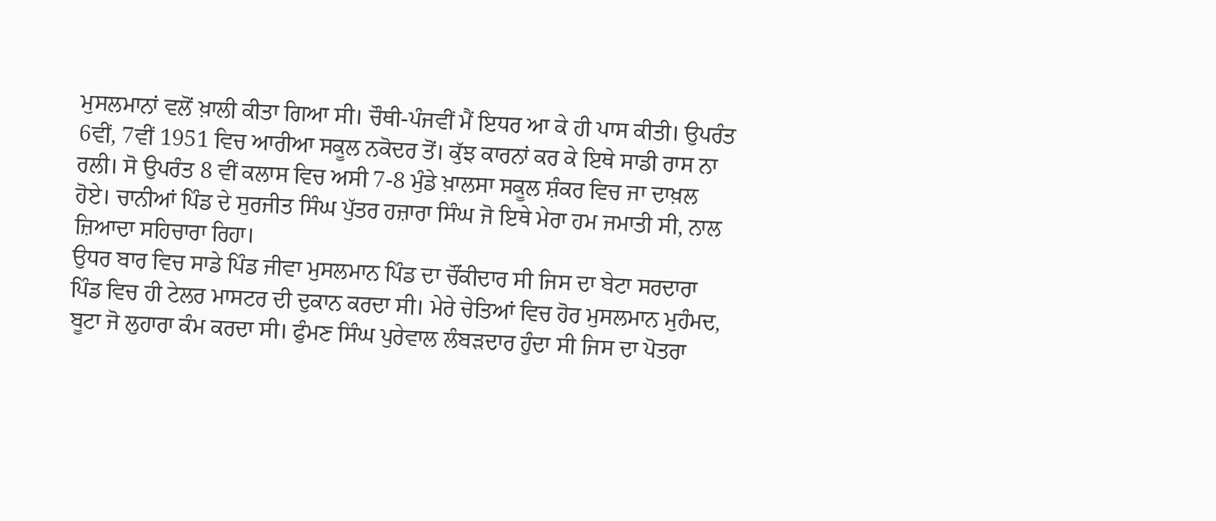ਮੁਸਲਮਾਨਾਂ ਵਲੋਂ ਖ਼ਾਲੀ ਕੀਤਾ ਗਿਆ ਸੀ। ਚੌਥੀ-ਪੰਜਵੀਂ ਮੈਂ ਇਧਰ ਆ ਕੇ ਹੀ ਪਾਸ ਕੀਤੀ। ਉਪਰੰਤ 6ਵੀਂ, 7ਵੀਂ 1951 ਵਿਚ ਆਰੀਆ ਸਕੂਲ ਨਕੋਦਰ ਤੋਂ। ਕੁੱਝ ਕਾਰਨਾਂ ਕਰ ਕੇ ਇਥੇ ਸਾਡੀ ਰਾਸ ਨਾ ਰਲੀ। ਸੋ ਉਪਰੰਤ 8 ਵੀਂ ਕਲਾਸ ਵਿਚ ਅਸੀ 7-8 ਮੁੰਡੇ ਖ਼ਾਲਸਾ ਸਕੂਲ ਸ਼ੰਕਰ ਵਿਚ ਜਾ ਦਾਖ਼ਲ ਹੋਏ। ਚਾਨੀਆਂ ਪਿੰਡ ਦੇ ਸੁਰਜੀਤ ਸਿੰਘ ਪੁੱਤਰ ਹਜ਼ਾਰਾ ਸਿੰਘ ਜੋ ਇਥੇ ਮੇਰਾ ਹਮ ਜਮਾਤੀ ਸੀ, ਨਾਲ ਜ਼ਿਆਦਾ ਸਹਿਚਾਰਾ ਰਿਹਾ।
ਉਧਰ ਬਾਰ ਵਿਚ ਸਾਡੇ ਪਿੰਡ ਜੀਵਾ ਮੁਸਲਮਾਨ ਪਿੰਡ ਦਾ ਚੌਂਕੀਦਾਰ ਸੀ ਜਿਸ ਦਾ ਬੇਟਾ ਸਰਦਾਰਾ ਪਿੰਡ ਵਿਚ ਹੀ ਟੇਲਰ ਮਾਸਟਰ ਦੀ ਦੁਕਾਨ ਕਰਦਾ ਸੀ। ਮੇਰੇ ਚੇਤਿਆਂ ਵਿਚ ਹੋਰ ਮੁਸਲਮਾਨ ਮੁਹੰਮਦ, ਬੂਟਾ ਜੋ ਲੁਹਾਰਾ ਕੰਮ ਕਰਦਾ ਸੀ। ਫੁੰਮਣ ਸਿੰਘ ਪੁਰੇਵਾਲ ਲੰਬੜਦਾਰ ਹੁੰਦਾ ਸੀ ਜਿਸ ਦਾ ਪੋਤਰਾ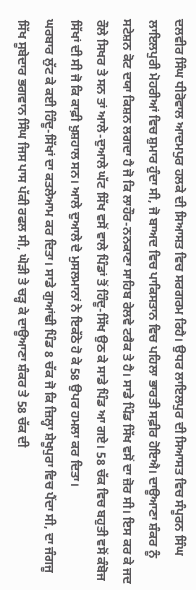ਦਲਵੀਰ ਸਿੰਘ ਧੀਰੋਵਾਲ ਆਦਮਪੁਰ ਹਲਕੇ ਦੀ ਸਿਆਸਤ ਵਿਚ ਸਰਗਰਮ ਰਿਹੈ। ਉਧਰ ਲਾਇਲਪੁਰ ਦੀ ਸਿਆਸਤ ਵਿਚ ਸੰਪੂਰਨ ਸਿੰਘ ਲਾਇਲਪੁਰੀ ਮੋਹਰੀਆਂ ਵਿਚ ਸ਼ੁਮਾਰ ਹੁੰਦਾ ਸੀ, ਜੋ ਬਾਅਦ ਵਿਚ ਪਾਕਿਸਤਾਨ ਵਿਚ ਪਹਿਲਾ ਭਾਰਤੀ ਸਫ਼ੀਰ ਹੋਇਐ। ਦਾਊਆਣਾ ਸ਼ੰਕਰ ਨੂੰ ਸਟੇਸ਼ਨ ਕੋਟ ਦਯਾ ਕਿਸ਼ਨ ਲਗਦਾ ਹੈ ਜੋ ਕਿ ਲਾਹੌਰ-ਨਨਕਾਣਾ ਸਾਹਿਬ ਰੇਲਵੇ ਟਰੈਕ ਤੇ ਹੈ। ਸਾਡੇ ਪਿੰਡ ਸਿੱਖ ਵਸੋਂ ਦਾ ਜ਼ੋਰ ਸੀ। ਇਸ ਕਰ ਕੇ ਜਦ ਰੌਲੇ ਸਿਖਰ ਤੇ ਸਨ ਤਾਂ ਆਲੇ-ਦੁਆਲੇ ਘੱਟ ਸਿੱਖ ਵਸੋਂ ਵਾਲੇ ਪਿੰਡਾਂ ਤੋਂ ਹਿੰਦੂ-ਸਿੱਖ ਉਠ ਕੇ ਸਾਡੇ ਪਿੰਡ ਆ ਗਏ। 58 ਚੱਕ ਵਿਚ ਬਹੁਤੀ ਵਸੋਂ ਕੰਬੋਜ ਸਿੱਖਾਂ ਦੀ ਸੀ ਜੋ ਕਿ ਕਾਫ਼ੀ ਖ਼ੁਸ਼ਹਾਲ ਸਨ। ਆਲੇ ਦੁਆਲੇ ਦੇ ਮੁਸਲਮਾਨਾਂ ਨੇ ਇਕੱਠੇ ਹੋ ਕੇ 58 ਉਪਰ ਹਮਲਾ ਕਰ ਦਿਤਾ।
ਘਰਬਾਰ ਲੁੱਟ ਕੇ ਕਈ ਹਿੰਦੂ-ਸਿੱਖਾਂ ਦਾ ਕਤਲੇਆਮ ਕਰ ਦਿਤਾ। ਸਾਡੇ ਗੁਆਂਢੀ ਪਿੰਡ 8 ਚੱਕ ਜੋ ਕਿ ਜ਼ਿਲ੍ਹਾ ਸ਼ੇਖੂਪੁਰਾ ਵਿਚ ਪੈਂਦਾ ਸੀ, ਦਾ ਜੰਗਜੂ ਸਿੱਖ ਸੂਬੇਦਾਰ ਭਗਵਾਨ ਸਿੰਘ ਜਿਸ ਪਾਸ ਪੱਕੀ ਰਫਲ ਸੀ, ਘੋੜੀ ਤੇ ਚੜ੍ਹ ਕੇ ਦਾਊਆਣਾ ਸ਼ੰਕਰ ਤੇ 58 ਚੱਕ ਦੀ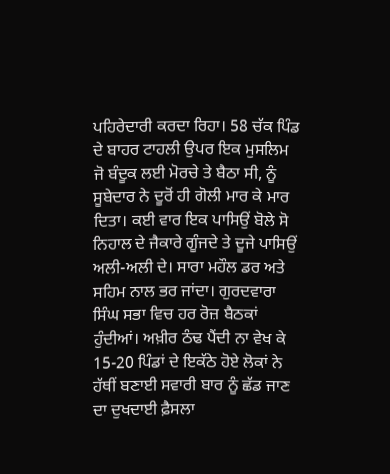ਪਹਿਰੇਦਾਰੀ ਕਰਦਾ ਰਿਹਾ। 58 ਚੱਕ ਪਿੰਡ ਦੇ ਬਾਹਰ ਟਾਹਲੀ ਉਪਰ ਇਕ ਮੁਸਲਿਮ ਜੋ ਬੰਦੂਕ ਲਈ ਮੋਰਚੇ ਤੇ ਬੈਠਾ ਸੀ, ਨੂੰ ਸੂਬੇਦਾਰ ਨੇ ਦੂਰੋਂ ਹੀ ਗੋਲੀ ਮਾਰ ਕੇ ਮਾਰ ਦਿਤਾ। ਕਈ ਵਾਰ ਇਕ ਪਾਸਿਉਂ ਬੋਲੇ ਸੋ ਨਿਹਾਲ ਦੇ ਜੈਕਾਰੇ ਗੂੰਜਦੇ ਤੇ ਦੂਜੇ ਪਾਸਿਉਂ ਅਲੀ-ਅਲੀ ਦੇ। ਸਾਰਾ ਮਹੌਲ ਡਰ ਅਤੇ ਸਹਿਮ ਨਾਲ ਭਰ ਜਾਂਦਾ। ਗੁਰਦਵਾਰਾ ਸਿੰਘ ਸਭਾ ਵਿਚ ਹਰ ਰੋਜ਼ ਬੈਠਕਾਂ ਹੁੰਦੀਆਂ। ਅਖ਼ੀਰ ਠੰਢ ਪੈਂਦੀ ਨਾ ਵੇਖ ਕੇ 15-20 ਪਿੰਡਾਂ ਦੇ ਇਕੱਠੇ ਹੋਏ ਲੋਕਾਂ ਨੇ ਹੱਥੀਂ ਬਣਾਈ ਸਵਾਰੀ ਬਾਰ ਨੂੰ ਛੱਡ ਜਾਣ ਦਾ ਦੁਖਦਾਈ ਫ਼ੈਸਲਾ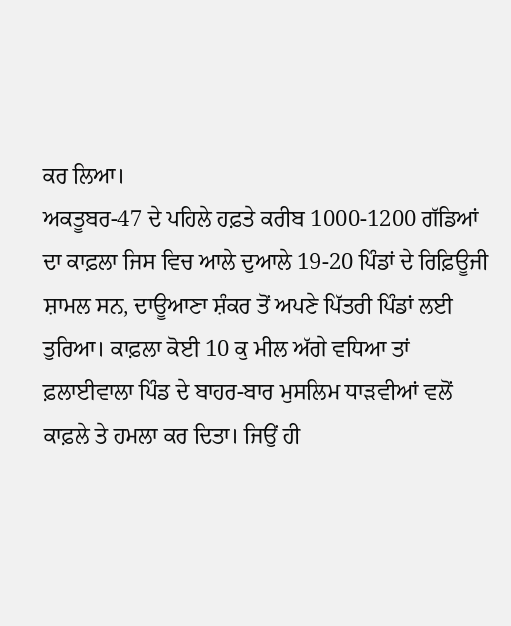ਕਰ ਲਿਆ।
ਅਕਤੂਬਰ-47 ਦੇ ਪਹਿਲੇ ਹਫ਼ਤੇ ਕਰੀਬ 1000-1200 ਗੱਡਿਆਂ ਦਾ ਕਾਫ਼ਲਾ ਜਿਸ ਵਿਚ ਆਲੇ ਦੁਆਲੇ 19-20 ਪਿੰਡਾਂ ਦੇ ਰਿਫ਼ਿਊਜੀ ਸ਼ਾਮਲ ਸਨ, ਦਾਊਆਣਾ ਸ਼ੰਕਰ ਤੋਂ ਅਪਣੇ ਪਿੱਤਰੀ ਪਿੰਡਾਂ ਲਈ ਤੁਰਿਆ। ਕਾਫ਼ਲਾ ਕੋਈ 10 ਕੁ ਮੀਲ ਅੱਗੇ ਵਧਿਆ ਤਾਂ ਫ਼ਲਾਈਵਾਲਾ ਪਿੰਡ ਦੇ ਬਾਹਰ-ਬਾਰ ਮੁਸਲਿਮ ਧਾੜਵੀਆਂ ਵਲੋਂ ਕਾਫ਼ਲੇ ਤੇ ਹਮਲਾ ਕਰ ਦਿਤਾ। ਜਿਉਂ ਹੀ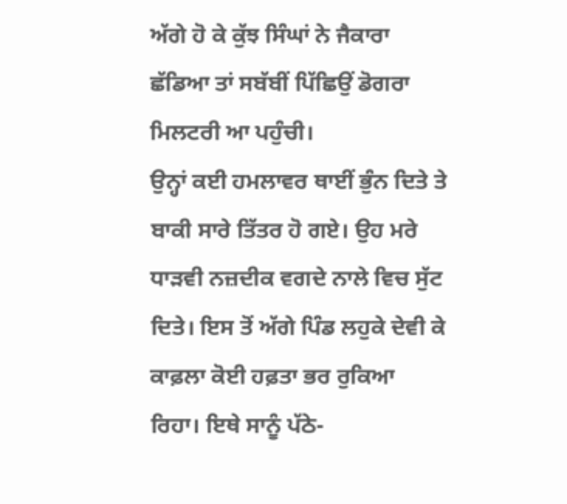ਅੱਗੇ ਹੋ ਕੇ ਕੁੱਝ ਸਿੰਘਾਂ ਨੇ ਜੈਕਾਰਾ ਛੱਡਿਆ ਤਾਂ ਸਬੱਬੀਂ ਪਿੱਛਿਉਂ ਡੋਗਰਾ ਮਿਲਟਰੀ ਆ ਪਹੁੰਚੀ।
ਉਨ੍ਹਾਂ ਕਈ ਹਮਲਾਵਰ ਥਾਈਂ ਭੁੰਨ ਦਿਤੇ ਤੇ ਬਾਕੀ ਸਾਰੇ ਤਿੱਤਰ ਹੋ ਗਏ। ਉਹ ਮਰੇ ਧਾੜਵੀ ਨਜ਼ਦੀਕ ਵਗਦੇ ਨਾਲੇ ਵਿਚ ਸੁੱਟ ਦਿਤੇ। ਇਸ ਤੋਂ ਅੱਗੇ ਪਿੰਡ ਲਹੁਕੇ ਦੇਵੀ ਕੇ ਕਾਫ਼ਲਾ ਕੋਈ ਹਫ਼ਤਾ ਭਰ ਰੁਕਿਆ ਰਿਹਾ। ਇਥੇ ਸਾਨੂੰ ਪੱਠੇ-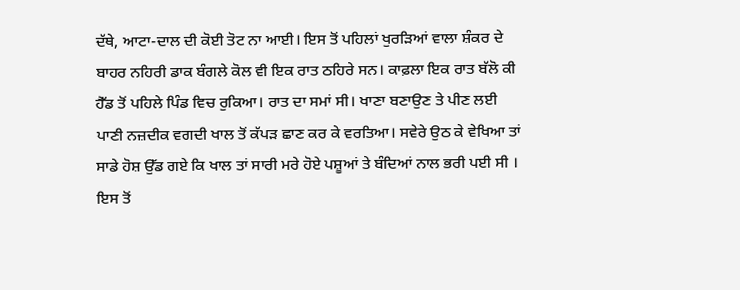ਦੱਥੇ, ਆਟਾ-ਦਾਲ ਦੀ ਕੋਈ ਤੋਟ ਨਾ ਆਈ। ਇਸ ਤੋਂ ਪਹਿਲਾਂ ਖੁਰੜਿਆਂ ਵਾਲਾ ਸ਼ੰਕਰ ਦੇ ਬਾਹਰ ਨਹਿਰੀ ਡਾਕ ਬੰਗਲੇ ਕੋਲ ਵੀ ਇਕ ਰਾਤ ਠਹਿਰੇ ਸਨ। ਕਾਫ਼ਲਾ ਇਕ ਰਾਤ ਬੱਲੋ ਕੀ ਹੈੱਡ ਤੋਂ ਪਹਿਲੇ ਪਿੰਡ ਵਿਚ ਰੁਕਿਆ। ਰਾਤ ਦਾ ਸਮਾਂ ਸੀ। ਖਾਣਾ ਬਣਾਉਣ ਤੇ ਪੀਣ ਲਈ ਪਾਣੀ ਨਜ਼ਦੀਕ ਵਗਦੀ ਖਾਲ ਤੋਂ ਕੱਪੜ ਛਾਣ ਕਰ ਕੇ ਵਰਤਿਆ। ਸਵੇਰੇ ਉਠ ਕੇ ਵੇਖਿਆ ਤਾਂ ਸਾਡੇ ਹੋਸ਼ ਉੱਡ ਗਏ ਕਿ ਖਾਲ ਤਾਂ ਸਾਰੀ ਮਰੇ ਹੋਏ ਪਸ਼ੂਆਂ ਤੇ ਬੰਦਿਆਂ ਨਾਲ ਭਰੀ ਪਈ ਸੀ । ਇਸ ਤੋਂ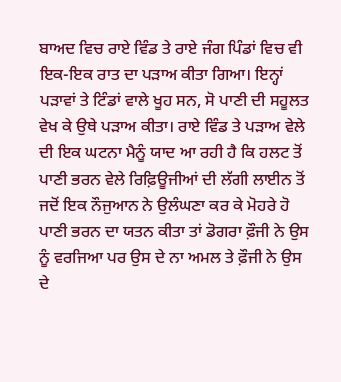ਬਾਅਦ ਵਿਚ ਰਾਏ ਵਿੰਡ ਤੇ ਰਾਏ ਜੰਗ ਪਿੰਡਾਂ ਵਿਚ ਵੀ ਇਕ-ਇਕ ਰਾਤ ਦਾ ਪੜਾਅ ਕੀਤਾ ਗਿਆ। ਇਨ੍ਹਾਂ ਪੜਾਵਾਂ ਤੇ ਟਿੰਡਾਂ ਵਾਲੇ ਖੂਹ ਸਨ, ਸੋ ਪਾਣੀ ਦੀ ਸਹੂਲਤ ਵੇਖ ਕੇ ਉਥੇ ਪੜਾਅ ਕੀਤਾ। ਰਾਏ ਵਿੰਡ ਤੇ ਪੜਾਅ ਵੇਲੇ ਦੀ ਇਕ ਘਟਨਾ ਮੈਨੂੰ ਯਾਦ ਆ ਰਹੀ ਹੈ ਕਿ ਹਲਟ ਤੋਂ ਪਾਣੀ ਭਰਨ ਵੇਲੇ ਰਿਫ਼ਿਊਜੀਆਂ ਦੀ ਲੱਗੀ ਲਾਈਨ ਤੋਂ ਜਦੋਂ ਇਕ ਨੌਜੁਆਨ ਨੇ ਉਲੰਘਣਾ ਕਰ ਕੇ ਮੋਹਰੇ ਹੋ ਪਾਣੀ ਭਰਨ ਦਾ ਯਤਨ ਕੀਤਾ ਤਾਂ ਡੋਗਰਾ ਫ਼ੌਜੀ ਨੇ ਉਸ ਨੂੰ ਵਰਜਿਆ ਪਰ ਉਸ ਦੇ ਨਾ ਅਮਲ ਤੇ ਫ਼ੌਜੀ ਨੇ ਉਸ ਦੇ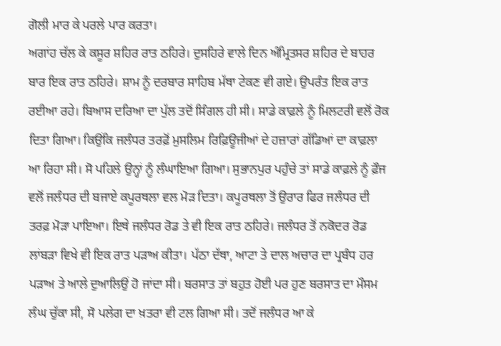ਗੋਲੀ ਮਾਰ ਕੇ ਪਰਲੇ ਪਾਰ ਕਰਤਾ।
ਅਗਾਂਹ ਚੱਲ ਕੇ ਕਸੂਰ ਸ਼ਹਿਰ ਰਾਤ ਠਹਿਰੇ। ਦੁਸਹਿਰੇ ਵਾਲੇ ਦਿਨ ਅੰਮ੍ਰਿਤਸਰ ਸ਼ਹਿਰ ਦੇ ਬਾਹਰ ਬਾਰ ਇਕ ਰਾਤ ਠਹਿਰੇ। ਸ਼ਾਮ ਨੂੰ ਦਰਬਾਰ ਸਾਹਿਬ ਮੱਥਾ ਟੇਕਣ ਵੀ ਗਏ। ਉਪਰੰਤ ਇਕ ਰਾਤ ਰਈਆ ਰਹੇ। ਬਿਆਸ ਦਰਿਆ ਦਾ ਪੁੱਲ ਤਦੋਂ ਸਿੰਗਲ ਹੀ ਸੀ। ਸਾਡੇ ਕਾਫ਼ਲੇ ਨੂੰ ਮਿਲਟਰੀ ਵਲੋਂ ਰੋਕ ਦਿਤਾ ਗਿਆ। ਕਿਉਂਕਿ ਜਲੰਧਰ ਤਰਫ਼ੋਂ ਮੁਸਲਿਮ ਰਿਫ਼ਿਊਜੀਆਂ ਦੇ ਹਜ਼ਾਰਾਂ ਗੱਡਿਆਂ ਦਾ ਕਾਫ਼ਲਾ ਆ ਰਿਹਾ ਸੀ। ਸੋ ਪਹਿਲੇ ਉਨ੍ਹਾਂ ਨੂੰ ਲੰਘਾਇਆ ਗਿਆ। ਸੁਭਾਨਪੁਰ ਪਹੁੰਚੇ ਤਾਂ ਸਾਡੇ ਕਾਫ਼ਲੇ ਨੂੰ ਫ਼ੌਜ ਵਲੋਂ ਜਲੰਧਰ ਦੀ ਬਜਾਏ ਕਪੂਰਥਲਾ ਵਲ ਮੋੜ ਦਿਤਾ। ਕਪੂਰਥਲਾ ਤੋਂ ਉਰਾਰ ਫਿਰ ਜਲੰਧਰ ਦੀ ਤਰਫ਼ ਮੋੜਾ ਪਾਇਆ। ਇਥੇ ਜਲੰਧਰ ਰੋਡ ਤੇ ਵੀ ਇਕ ਰਾਤ ਠਹਿਰੇ। ਜਲੰਧਰ ਤੋਂ ਨਕੋਦਰ ਰੋਡ ਲਾਂਬੜਾ ਵਿਖੇ ਵੀ ਇਕ ਰਾਤ ਪੜਾਅ ਕੀਤਾ। ਪੱਠਾ ਦੱਥਾ, ਆਟਾ ਤੇ ਦਾਲ ਅਚਾਰ ਦਾ ਪ੍ਰਬੰਧ ਹਰ ਪੜਾਅ ਤੇ ਆਲੇ ਦੁਆਲਿਉਂ ਹੋ ਜਾਂਦਾ ਸੀ। ਬਰਸਾਤ ਤਾਂ ਬਹੁਤ ਹੋਈ ਪਰ ਹੁਣ ਬਰਸਾਤ ਦਾ ਮੌਸਮ ਲੰਘ ਚੁੱਕਾ ਸੀ, ਸੋ ਪਲੇਗ ਦਾ ਖ਼ਤਰਾ ਵੀ ਟਲ ਗਿਆ ਸੀ। ਤਦੋਂ ਜਲੰਧਰ ਆ ਕੇ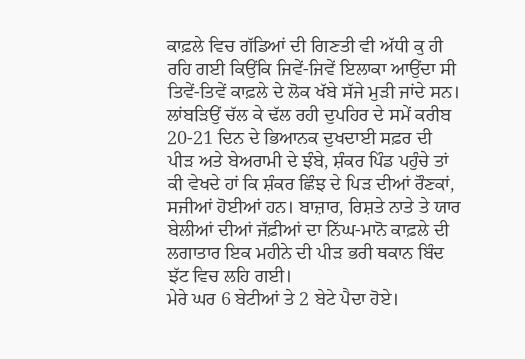ਕਾਫ਼ਲੇ ਵਿਚ ਗੱਡਿਆਂ ਦੀ ਗਿਣਤੀ ਵੀ ਅੱਧੀ ਕੁ ਹੀ ਰਹਿ ਗਈ ਕਿਉਂਕਿ ਜਿਵੇਂ-ਜਿਵੇਂ ਇਲਾਕਾ ਆਉਂਦਾ ਸੀ ਤਿਵੇਂ-ਤਿਵੇਂ ਕਾਫ਼ਲੇ ਦੇ ਲੋਕ ਖੱਬੇ ਸੱਜੇ ਮੁੜੀ ਜਾਂਦੇ ਸਨ। ਲਾਂਬੜਿਉਂ ਚੱਲ ਕੇ ਢੱਲ ਰਹੀ ਦੁਪਹਿਰ ਦੇ ਸਮੇਂ ਕਰੀਬ 20-21 ਦਿਨ ਦੇ ਭਿਆਨਕ ਦੁਖਦਾਈ ਸਫ਼ਰ ਦੀ ਪੀੜ ਅਤੇ ਬੇਅਰਾਮੀ ਦੇ ਝੰਬੇ, ਸ਼ੰਕਰ ਪਿੰਡ ਪਹੁੰਚੇ ਤਾਂ ਕੀ ਵੇਖਦੇ ਹਾਂ ਕਿ ਸ਼ੰਕਰ ਛਿੰਝ ਦੇ ਪਿੜ ਦੀਆਂ ਰੌਣਕਾਂ, ਸਜੀਆਂ ਹੋਈਆਂ ਹਨ। ਬਾਜ਼ਾਰ, ਰਿਸ਼ਤੇ ਨਾਤੇ ਤੇ ਯਾਰ ਬੇਲੀਆਂ ਦੀਆਂ ਜੱਫ਼ੀਆਂ ਦਾ ਨਿੱਘ-ਮਾਨੋ ਕਾਫ਼ਲੇ ਦੀ ਲਗਾਤਾਰ ਇਕ ਮਹੀਨੇ ਦੀ ਪੀੜ ਭਰੀ ਥਕਾਨ ਬਿੰਦ ਝੱਟ ਵਿਚ ਲਹਿ ਗਈ।
ਮੇਰੇ ਘਰ 6 ਬੇਟੀਆਂ ਤੇ 2 ਬੇਟੇ ਪੈਦਾ ਹੋਏ।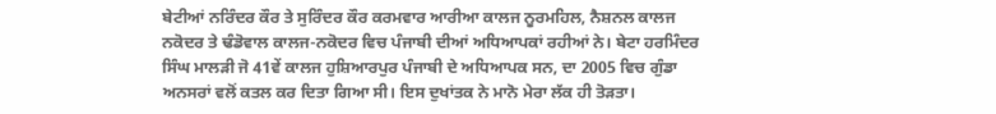ਬੇਟੀਆਂ ਨਰਿੰਦਰ ਕੌਰ ਤੇ ਸੁਰਿੰਦਰ ਕੌਰ ਕਰਮਵਾਰ ਆਰੀਆ ਕਾਲਜ ਨੂਰਮਹਿਲ, ਨੈਸ਼ਨਲ ਕਾਲਜ ਨਕੋਦਰ ਤੇ ਢੰਡੋਵਾਲ ਕਾਲਜ-ਨਕੋਦਰ ਵਿਚ ਪੰਜਾਬੀ ਦੀਆਂ ਅਧਿਆਪਕਾਂ ਰਹੀਆਂ ਨੇ। ਬੇਟਾ ਹਰਮਿੰਦਰ ਸਿੰਘ ਮਾਲੜੀ ਜੋ 41ਵੇਂ ਕਾਲਜ ਹੁਸ਼ਿਆਰਪੁਰ ਪੰਜਾਬੀ ਦੇ ਅਧਿਆਪਕ ਸਨ, ਦਾ 2005 ਵਿਚ ਗੁੰਡਾ ਅਨਸਰਾਂ ਵਲੋਂ ਕਤਲ ਕਰ ਦਿਤਾ ਗਿਆ ਸੀ। ਇਸ ਦੁਖਾਂਤਕ ਨੇ ਮਾਨੋ ਮੇਰਾ ਲੱਕ ਹੀ ਤੋੜਤਾ।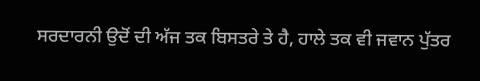ਸਰਦਾਰਨੀ ਉਦੋਂ ਦੀ ਅੱਜ ਤਕ ਬਿਸਤਰੇ ਤੇ ਹੈ, ਹਾਲੇ ਤਕ ਵੀ ਜਵਾਨ ਪੁੱਤਰ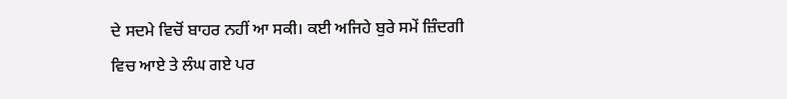ਦੇ ਸਦਮੇ ਵਿਚੋਂ ਬਾਹਰ ਨਹੀਂ ਆ ਸਕੀ। ਕਈ ਅਜਿਹੇ ਬੁਰੇ ਸਮੇਂ ਜ਼ਿੰਦਗੀ ਵਿਚ ਆਏ ਤੇ ਲੰਘ ਗਏ ਪਰ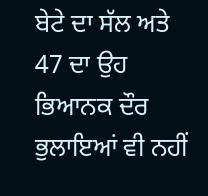ਬੇਟੇ ਦਾ ਸੱਲ ਅਤੇ 47 ਦਾ ਉਹ ਭਿਆਨਕ ਦੌਰ ਭੁਲਾਇਆਂ ਵੀ ਨਹੀਂ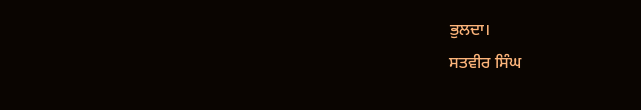ਭੁਲਦਾ।
ਸਤਵੀਰ ਸਿੰਘ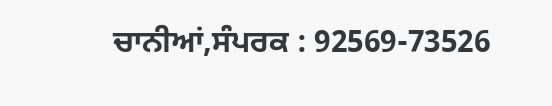ਚਾਨੀਆਂ,ਸੰਪਰਕ : 92569-73526